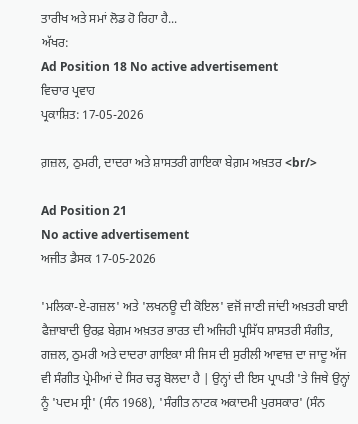ਤਾਰੀਖ ਅਤੇ ਸਮਾਂ ਲੋਡ ਹੋ ਰਿਹਾ ਹੈ...
ਅੱਖਰ:
Ad Position 18 No active advertisement
ਵਿਚਾਰ ਪ੍ਰਵਾਹ
ਪ੍ਰਕਾਸ਼ਿਤ: 17-05-2026

ਗ਼ਜ਼ਲ, ਠੁਮਰੀ, ਦਾਦਰਾ ਅਤੇ ਸ਼ਾਸਤਰੀ ਗਾਇਕਾ ਬੇਗ਼ਮ ਅਖ਼ਤਰ <br/>

Ad Position 21
No active advertisement
ਅਜੀਤ ਡੈਸਕ 17-05-2026

'ਮਲਿਕਾ-ਏ-ਗਜ਼ਲ' ਅਤੇ 'ਲਖਨਊ ਦੀ ਕੋਇਲ' ਵਜੋਂ ਜਾਣੀ ਜਾਂਦੀ ਅਖ਼ਤਰੀ ਬਾਈ ਫੈਜ਼ਾਬਾਦੀ ਉਰਫ਼ ਬੇਗ਼ਮ ਅਖ਼ਤਰ ਭਾਰਤ ਦੀ ਅਜਿਹੀ ਪ੍ਰਸਿੱਧ ਸ਼ਾਸਤਰੀ ਸੰਗੀਤ, ਗਜ਼ਲ, ਠੁਮਰੀ ਅਤੇ ਦਾਦਰਾ ਗਾਇਕਾ ਸੀ ਜਿਸ ਦੀ ਸੁਰੀਲੀ ਆਵਾਜ਼ ਦਾ ਜਾਦੂ ਅੱਜ ਵੀ ਸੰਗੀਤ ਪ੍ਰੇਮੀਆਂ ਦੇ ਸਿਰ ਚੜ੍ਹ ਬੋਲਦਾ ਹੈ | ਉਨ੍ਹਾਂ ਦੀ ਇਸ ਪ੍ਰਾਪਤੀ 'ਤੇ ਜਿਥੇ ਉਨ੍ਹਾਂ ਨੂੰ 'ਪਦਮ ਸ੍ਰੀ' (ਸੰਨ 1968), 'ਸੰਗੀਤ ਨਾਟਕ ਅਕਾਦਮੀ ਪੁਰਸਕਾਰ' (ਸੰਨ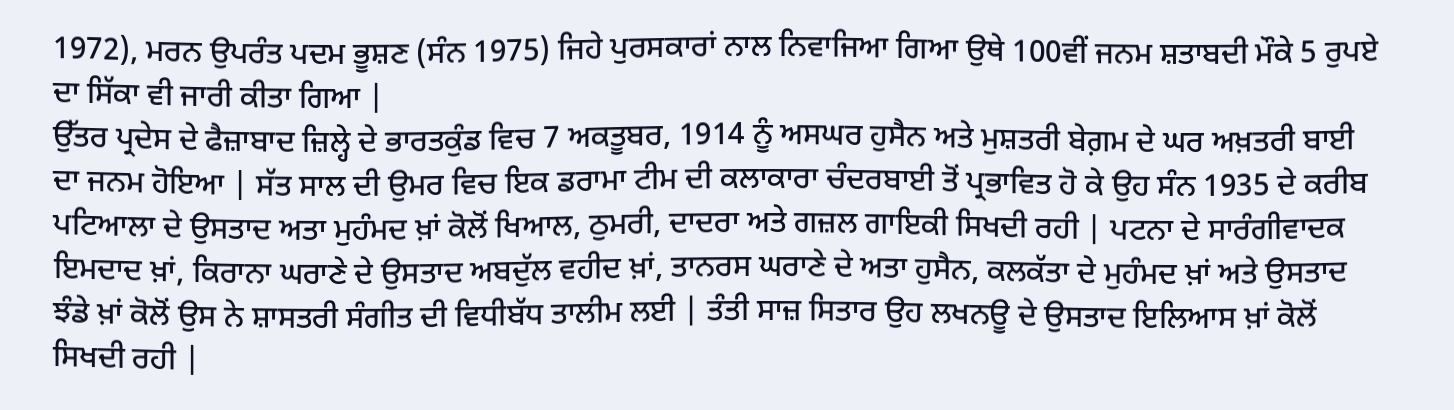1972), ਮਰਨ ਉਪਰੰਤ ਪਦਮ ਭੂਸ਼ਣ (ਸੰਨ 1975) ਜਿਹੇ ਪੁਰਸਕਾਰਾਂ ਨਾਲ ਨਿਵਾਜਿਆ ਗਿਆ ਉਥੇ 100ਵੀਂ ਜਨਮ ਸ਼ਤਾਬਦੀ ਮੌਕੇ 5 ਰੁਪਏ ਦਾ ਸਿੱਕਾ ਵੀ ਜਾਰੀ ਕੀਤਾ ਗਿਆ |
ਉੱਤਰ ਪ੍ਰਦੇਸ ਦੇ ਫੈਜ਼ਾਬਾਦ ਜ਼ਿਲ੍ਹੇ ਦੇ ਭਾਰਤਕੁੰਡ ਵਿਚ 7 ਅਕਤੂਬਰ, 1914 ਨੂੰ ਅਸਘਰ ਹੁਸੈਨ ਅਤੇ ਮੁਸ਼ਤਰੀ ਬੇਗ਼ਮ ਦੇ ਘਰ ਅਖ਼ਤਰੀ ਬਾਈ ਦਾ ਜਨਮ ਹੋਇਆ | ਸੱਤ ਸਾਲ ਦੀ ਉਮਰ ਵਿਚ ਇਕ ਡਰਾਮਾ ਟੀਮ ਦੀ ਕਲਾਕਾਰਾ ਚੰਦਰਬਾਈ ਤੋਂ ਪ੍ਰਭਾਵਿਤ ਹੋ ਕੇ ਉਹ ਸੰਨ 1935 ਦੇ ਕਰੀਬ ਪਟਿਆਲਾ ਦੇ ਉਸਤਾਦ ਅਤਾ ਮੁਹੰਮਦ ਖ਼ਾਂ ਕੋਲੋਂ ਖਿਆਲ, ਠੁਮਰੀ, ਦਾਦਰਾ ਅਤੇ ਗਜ਼ਲ ਗਾਇਕੀ ਸਿਖਦੀ ਰਹੀ | ਪਟਨਾ ਦੇ ਸਾਰੰਗੀਵਾਦਕ ਇਮਦਾਦ ਖ਼ਾਂ, ਕਿਰਾਨਾ ਘਰਾਣੇ ਦੇ ਉਸਤਾਦ ਅਬਦੁੱਲ ਵਹੀਦ ਖ਼ਾਂ, ਤਾਨਰਸ ਘਰਾਣੇ ਦੇ ਅਤਾ ਹੁਸੈਨ, ਕਲਕੱਤਾ ਦੇ ਮੁਹੰਮਦ ਖ਼ਾਂ ਅਤੇ ਉਸਤਾਦ ਝੰਡੇ ਖ਼ਾਂ ਕੋਲੋਂ ਉਸ ਨੇ ਸ਼ਾਸਤਰੀ ਸੰਗੀਤ ਦੀ ਵਿਧੀਬੱਧ ਤਾਲੀਮ ਲਈ | ਤੰਤੀ ਸਾਜ਼ ਸਿਤਾਰ ਉਹ ਲਖਨਊ ਦੇ ਉਸਤਾਦ ਇਲਿਆਸ ਖ਼ਾਂ ਕੋਲੋਂ ਸਿਖਦੀ ਰਹੀ |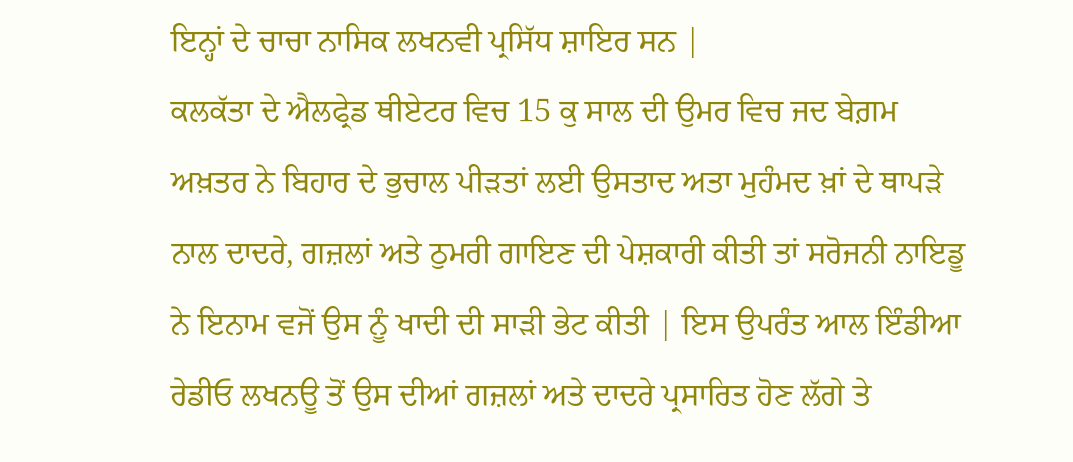ਇਨ੍ਹਾਂ ਦੇ ਚਾਚਾ ਨਾਸਿਕ ਲਖਨਵੀ ਪ੍ਰਸਿੱਧ ਸ਼ਾਇਰ ਸਨ |
ਕਲਕੱਤਾ ਦੇ ਐਲਫ੍ਰੇਡ ਥੀਏਟਰ ਵਿਚ 15 ਕੁ ਸਾਲ ਦੀ ਉਮਰ ਵਿਚ ਜਦ ਬੇਗ਼ਮ ਅਖ਼ਤਰ ਨੇ ਬਿਹਾਰ ਦੇ ਭੁਚਾਲ ਪੀੜਤਾਂ ਲਈ ਉਸਤਾਦ ਅਤਾ ਮੁਹੰਮਦ ਖ਼ਾਂ ਦੇ ਥਾਪੜੇ ਨਾਲ ਦਾਦਰੇ, ਗਜ਼ਲਾਂ ਅਤੇ ਠੁਮਰੀ ਗਾਇਣ ਦੀ ਪੇਸ਼ਕਾਰੀ ਕੀਤੀ ਤਾਂ ਸਰੋਜਨੀ ਨਾਇਡੂ ਨੇ ਇਨਾਮ ਵਜੋਂ ਉਸ ਨੂੰ ਖਾਦੀ ਦੀ ਸਾੜੀ ਭੇਟ ਕੀਤੀ | ਇਸ ਉਪਰੰਤ ਆਲ ਇੰਡੀਆ ਰੇਡੀਓ ਲਖਨਊ ਤੋਂ ਉਸ ਦੀਆਂ ਗਜ਼ਲਾਂ ਅਤੇ ਦਾਦਰੇ ਪ੍ਰਸਾਰਿਤ ਹੋਣ ਲੱਗੇ ਤੇ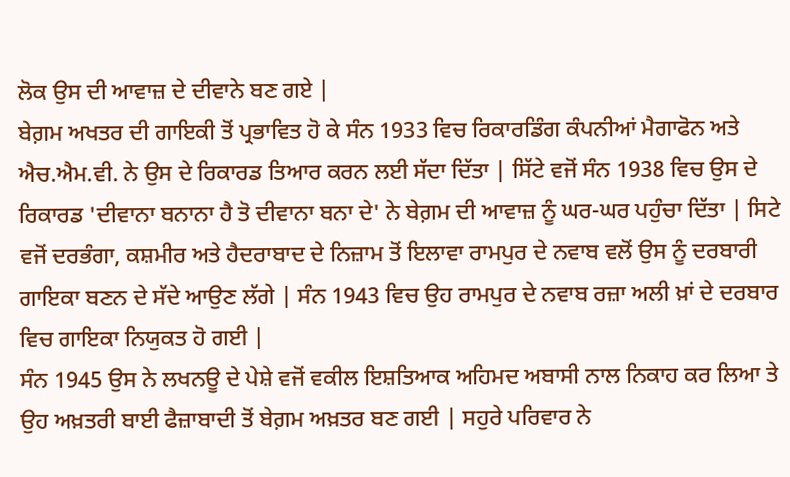ਲੋਕ ਉਸ ਦੀ ਆਵਾਜ਼ ਦੇ ਦੀਵਾਨੇ ਬਣ ਗਏ |
ਬੇਗ਼ਮ ਅਖਤਰ ਦੀ ਗਾਇਕੀ ਤੋਂ ਪ੍ਰਭਾਵਿਤ ਹੋ ਕੇ ਸੰਨ 1933 ਵਿਚ ਰਿਕਾਰਡਿੰਗ ਕੰਪਨੀਆਂ ਮੈਗਾਫੋਨ ਅਤੇ ਐਚ.ਐਮ.ਵੀ. ਨੇ ਉਸ ਦੇ ਰਿਕਾਰਡ ਤਿਆਰ ਕਰਨ ਲਈ ਸੱਦਾ ਦਿੱਤਾ | ਸਿੱਟੇ ਵਜੋਂ ਸੰਨ 1938 ਵਿਚ ਉਸ ਦੇ ਰਿਕਾਰਡ 'ਦੀਵਾਨਾ ਬਨਾਨਾ ਹੈ ਤੋ ਦੀਵਾਨਾ ਬਨਾ ਦੇ' ਨੇ ਬੇਗ਼ਮ ਦੀ ਆਵਾਜ਼ ਨੂੰ ਘਰ-ਘਰ ਪਹੁੰਚਾ ਦਿੱਤਾ | ਸਿਟੇ ਵਜੋਂ ਦਰਭੰਗਾ, ਕਸ਼ਮੀਰ ਅਤੇ ਹੈਦਰਾਬਾਦ ਦੇ ਨਿਜ਼ਾਮ ਤੋਂ ਇਲਾਵਾ ਰਾਮਪੁਰ ਦੇ ਨਵਾਬ ਵਲੋਂ ਉਸ ਨੂੰ ਦਰਬਾਰੀ ਗਾਇਕਾ ਬਣਨ ਦੇ ਸੱਦੇ ਆਉਣ ਲੱਗੇ | ਸੰਨ 1943 ਵਿਚ ਉਹ ਰਾਮਪੁਰ ਦੇ ਨਵਾਬ ਰਜ਼ਾ ਅਲੀ ਖ਼ਾਂ ਦੇ ਦਰਬਾਰ ਵਿਚ ਗਾਇਕਾ ਨਿਯੁਕਤ ਹੋ ਗਈ |
ਸੰਨ 1945 ਉਸ ਨੇ ਲਖਨਊ ਦੇ ਪੇਸ਼ੇ ਵਜੋਂ ਵਕੀਲ ਇਸ਼ਤਿਆਕ ਅਹਿਮਦ ਅਬਾਸੀ ਨਾਲ ਨਿਕਾਹ ਕਰ ਲਿਆ ਤੇ ਉਹ ਅਖ਼ਤਰੀ ਬਾਈ ਫੈਜ਼ਾਬਾਦੀ ਤੋਂ ਬੇਗ਼ਮ ਅਖ਼ਤਰ ਬਣ ਗਈ | ਸਹੁਰੇ ਪਰਿਵਾਰ ਨੇ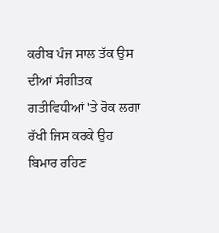ਕਰੀਬ ਪੰਜ ਸਾਲ ਤੱਕ ਉਸ ਦੀਆਂ ਸੰਗੀਤਕ ਗਤੀਵਿਧੀਆਂ 'ਤੇ ਰੋਕ ਲਗਾ ਰੱਖੀ ਜਿਸ ਕਰਕੇ ਉਹ ਬਿਮਾਰ ਰਹਿਣ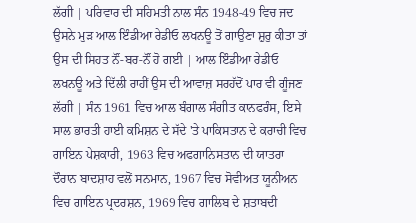ਲੱਗੀ | ਪਰਿਵਾਰ ਦੀ ਸਹਿਮਤੀ ਨਾਲ ਸੰਨ 1948-49 ਵਿਚ ਜਦ ਉਸਨੇ ਮੁੜ ਆਲ ਇੰਡੀਆ ਰੇਡੀਓ ਲਖਨਊ ਤੋਂ ਗਾਉਣਾ ਸ਼ੁਰੁ ਕੀਤਾ ਤਾਂ ਉਸ ਦੀ ਸਿਹਤ ਨੌਂ-ਬਰ-ਨੌਂ ਹੋ ਗਈ | ਆਲ ਇੰਡੀਆ ਰੇਡੀਓ ਲਖਨਊ ਅਤੇ ਦਿੱਲੀ ਰਾਹੀਂ ਉਸ ਦੀ ਆਵਾਜ਼ ਸਰਹੱਦੋਂ ਪਾਰ ਵੀ ਗੂੰਜਣ ਲੱਗੀ | ਸੰਨ 1961 ਵਿਚ ਆਲ ਬੰਗਾਲ ਸੰਗੀਤ ਕਾਨਫਰੰਸ, ਇਸੇ ਸਾਲ ਭਾਰਤੀ ਹਾਈ ਕਮਿਸ਼ਨ ਦੇ ਸੱਦੇ 'ਤੇ ਪਾਕਿਸਤਾਨ ਦੇ ਕਰਾਚੀ ਵਿਚ ਗਾਇਨ ਪੇਸ਼ਕਾਰੀ, 1963 ਵਿਚ ਅਫਗਾਨਿਸਤਾਨ ਦੀ ਯਾਤਰਾ ਦੌਰਾਨ ਬਾਦਸ਼ਾਹ ਵਲੋਂ ਸਨਮਾਨ, 1967 ਵਿਚ ਸੋਵੀਅਤ ਯੂਨੀਅਨ ਵਿਚ ਗਾਇਨ ਪ੍ਰਦਰਸ਼ਨ, 1969 ਵਿਚ ਗਾਲਿਬ ਦੇ ਸ਼ਤਾਬਦੀ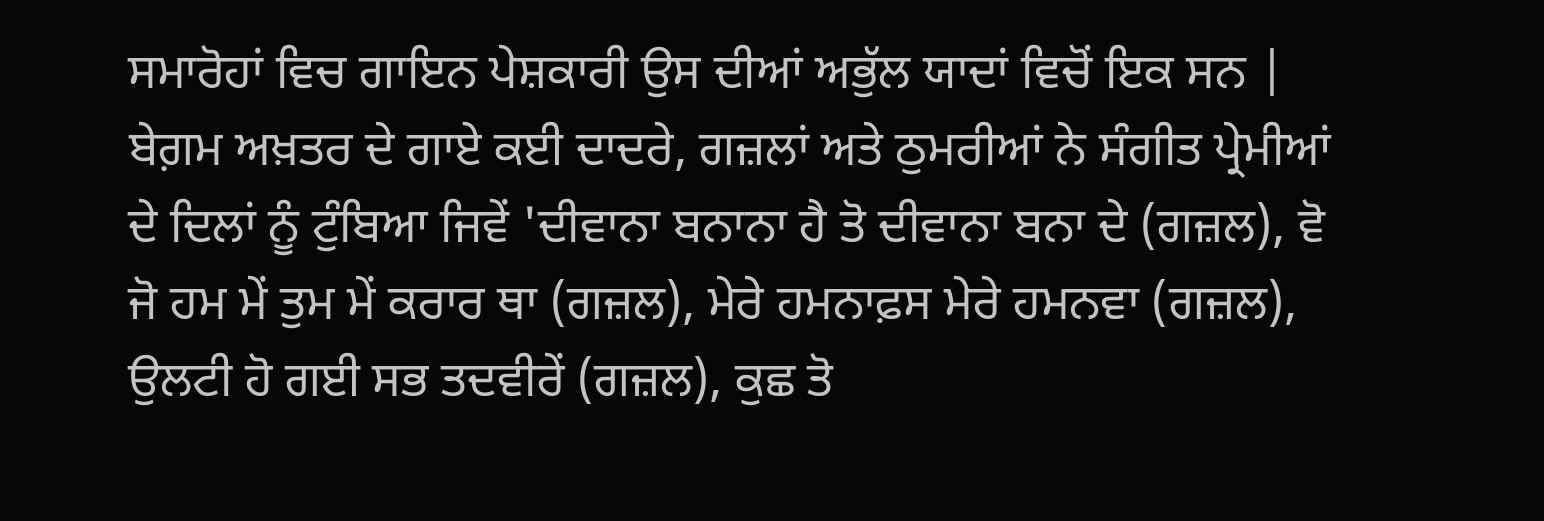ਸਮਾਰੋਹਾਂ ਵਿਚ ਗਾਇਨ ਪੇਸ਼ਕਾਰੀ ਉਸ ਦੀਆਂ ਅਭੁੱਲ ਯਾਦਾਂ ਵਿਚੋਂ ਇਕ ਸਨ |
ਬੇਗ਼ਮ ਅਖ਼ਤਰ ਦੇ ਗਾਏ ਕਈ ਦਾਦਰੇ, ਗਜ਼ਲਾਂ ਅਤੇ ਠੁਮਰੀਆਂ ਨੇ ਸੰਗੀਤ ਪ੍ਰੇਮੀਆਂ ਦੇ ਦਿਲਾਂ ਨੂੰ ਟੁੰਬਿਆ ਜਿਵੇਂ 'ਦੀਵਾਨਾ ਬਨਾਨਾ ਹੈ ਤੋ ਦੀਵਾਨਾ ਬਨਾ ਦੇ (ਗਜ਼ਲ), ਵੋ ਜੋ ਹਮ ਮੇਂ ਤੁਮ ਮੇਂ ਕਰਾਰ ਥਾ (ਗਜ਼ਲ), ਮੇਰੇ ਹਮਨਾਫ਼ਸ ਮੇਰੇ ਹਮਨਵਾ (ਗਜ਼ਲ), ਉਲਟੀ ਹੋ ਗਈ ਸਭ ਤਦਵੀਰੇਂ (ਗਜ਼ਲ), ਕੁਛ ਤੋ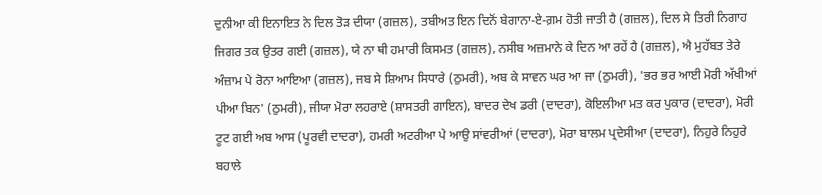ਦੁਨੀਆ ਕੀ ਇਨਾਇਤ ਨੇ ਦਿਲ ਤੋੜ ਦੀਯਾ (ਗਜ਼ਲ), ਤਬੀਅਤ ਇਨ ਦਿਨੋਂ ਬੇਗਾਨਾ-ਏ-ਗ਼ਮ ਹੋਤੀ ਜਾਤੀ ਹੈ (ਗਜ਼ਲ), ਦਿਲ ਸੇ ਤਿਰੀ ਨਿਗਾਹ ਜਿਗਰ ਤਕ ਉਤਰ ਗਈ (ਗਜ਼ਲ), ਯੇ ਨਾ ਥੀ ਹਮਾਰੀ ਕਿਸਮਤ (ਗਜ਼ਲ), ਨਸੀਬ ਅਜ਼ਮਾਨੇ ਕੇ ਦਿਨ ਆ ਰਹੇਂ ਹੈ (ਗਜ਼ਲ), ਐ ਮੁਹੱਬਤ ਤੇਰੇ ਅੰਜ਼ਾਮ ਪੇ ਰੋਨਾ ਆਇਆ (ਗਜ਼ਲ), ਜਬ ਸੇ ਸ਼ਿਆਮ ਸਿਧਾਰੇ (ਠੁਮਰੀ), ਅਬ ਕੇ ਸਾਵਨ ਘਰ ਆ ਜਾ (ਠੁਮਰੀ), 'ਭਰ ਭਰ ਆਈ ਮੋਰੀ ਅੱਖੀਆਂ ਪੀਆ ਬਿਨ' (ਠੁਮਰੀ), ਜੀਯਾ ਮੋਰਾ ਲਹਰਾਏ (ਸ਼ਾਸਤਰੀ ਗਾਇਨ), ਬਾਦਰ ਦੇਖ ਡਰੀ (ਦਾਦਰਾ), ਕੋਇਲੀਆ ਮਤ ਕਰ ਪੁਕਾਰ (ਦਾਦਰਾ), ਮੋਰੀ ਟੂਟ ਗਈ ਅਬ ਆਸ (ਪੂਰਵੀ ਦਾਦਰਾ), ਹਮਰੀ ਅਟਰੀਆ ਪੇ ਆਉ ਸਾਂਵਰੀਆਂ (ਦਾਦਰਾ), ਮੋਰਾ ਬਾਲਮ ਪ੍ਰਦੇਸੀਆ (ਦਾਦਰਾ), ਨਿਹੁਰੇ ਨਿਹੁਰੇ ਬਹਾਲੇ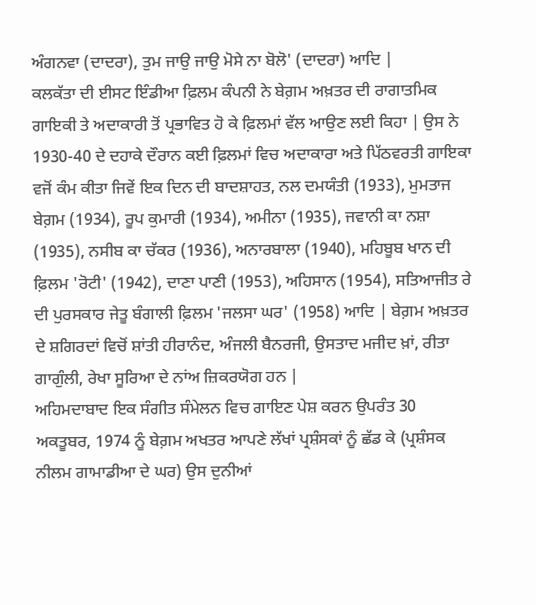ਅੰਗਨਵਾ (ਦਾਦਰਾ), ਤੁਮ ਜਾਉ ਜਾਉ ਮੋਸੇ ਨਾ ਬੋਲੋ' (ਦਾਦਰਾ) ਆਦਿ |
ਕਲਕੱਤਾ ਦੀ ਈਸਟ ਇੰਡੀਆ ਫ਼ਿਲਮ ਕੰਪਨੀ ਨੇ ਬੇਗ਼ਮ ਅਖ਼ਤਰ ਦੀ ਰਾਗਾਤਮਿਕ ਗਾਇਕੀ ਤੇ ਅਦਾਕਾਰੀ ਤੋਂ ਪ੍ਰਭਾਵਿਤ ਹੋ ਕੇ ਫ਼ਿਲਮਾਂ ਵੱਲ ਆਉਣ ਲਈ ਕਿਹਾ | ਉਸ ਨੇ 1930-40 ਦੇ ਦਹਾਕੇ ਦੌਰਾਨ ਕਈ ਫ਼ਿਲਮਾਂ ਵਿਚ ਅਦਾਕਾਰਾ ਅਤੇ ਪਿੱਠਵਰਤੀ ਗਾਇਕਾ ਵਜੋਂ ਕੰਮ ਕੀਤਾ ਜਿਵੇਂ ਇਕ ਦਿਨ ਦੀ ਬਾਦਸ਼ਾਹਤ, ਨਲ ਦਮਯੰਤੀ (1933), ਮੁਮਤਾਜ ਬੇਗ਼ਮ (1934), ਰੂਪ ਕੁਮਾਰੀ (1934), ਅਮੀਨਾ (1935), ਜਵਾਨੀ ਕਾ ਨਸ਼ਾ (1935), ਨਸੀਬ ਕਾ ਚੱਕਰ (1936), ਅਨਾਰਬਾਲਾ (1940), ਮਹਿਬੂਬ ਖਾਨ ਦੀ ਫ਼ਿਲਮ 'ਰੋਟੀ' (1942), ਦਾਣਾ ਪਾਣੀ (1953), ਅਹਿਸਾਨ (1954), ਸਤਿਆਜੀਤ ਰੇ ਦੀ ਪੁਰਸਕਾਰ ਜੇਤੂ ਬੰਗਾਲੀ ਫ਼ਿਲਮ 'ਜਲਸਾ ਘਰ' (1958) ਆਦਿ | ਬੇਗ਼ਮ ਅਖ਼ਤਰ ਦੇ ਸ਼ਗਿਰਦਾਂ ਵਿਚੋਂ ਸ਼ਾਂਤੀ ਹੀਰਾਨੰਦ, ਅੰਜਲੀ ਬੈਨਰਜੀ, ਉਸਤਾਦ ਮਜੀਦ ਖ਼ਾਂ, ਰੀਤਾ ਗਾਗੁੰਲੀ, ਰੇਖਾ ਸੂਰਿਆ ਦੇ ਨਾਂਅ ਜ਼ਿਕਰਯੋਗ ਹਨ |
ਅਹਿਮਦਾਬਾਦ ਇਕ ਸੰਗੀਤ ਸੰਮੇਲਨ ਵਿਚ ਗਾਇਣ ਪੇਸ਼ ਕਰਨ ਉਪਰੰਤ 30 ਅਕਤੂਬਰ, 1974 ਨੂੰ ਬੇਗ਼ਮ ਅਖਤਰ ਆਪਣੇ ਲੱਖਾਂ ਪ੍ਰਸ਼ੰਸਕਾਂ ਨੂੰ ਛੱਡ ਕੇ (ਪ੍ਰਸ਼ੰਸਕ ਨੀਲਮ ਗਾਮਾਡੀਆ ਦੇ ਘਰ) ਉਸ ਦੁਨੀਆਂ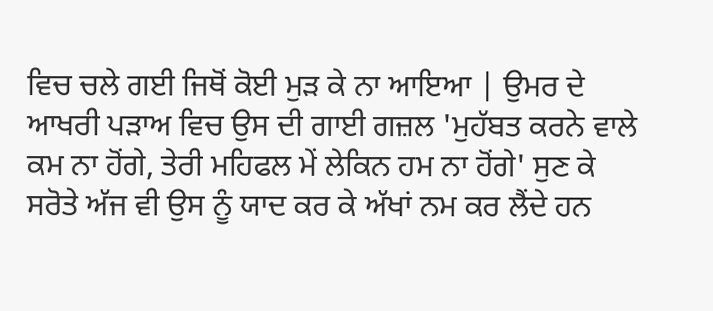ਵਿਚ ਚਲੇ ਗਈ ਜਿਥੋਂ ਕੋਈ ਮੁੜ ਕੇ ਨਾ ਆਇਆ | ਉਮਰ ਦੇ ਆਖਰੀ ਪੜਾਅ ਵਿਚ ਉਸ ਦੀ ਗਾਈ ਗਜ਼ਲ 'ਮੁਹੱਬਤ ਕਰਨੇ ਵਾਲੇ ਕਮ ਨਾ ਹੋਂਗੇ, ਤੇਰੀ ਮਹਿਫਲ ਮੇਂ ਲੇਕਿਨ ਹਮ ਨਾ ਹੋਂਗੇ' ਸੁਣ ਕੇ ਸਰੋਤੇ ਅੱਜ ਵੀ ਉਸ ਨੂੰ ਯਾਦ ਕਰ ਕੇ ਅੱਖਾਂ ਨਮ ਕਰ ਲੈਂਦੇ ਹਨ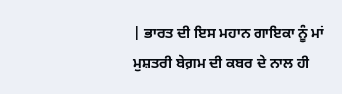| ਭਾਰਤ ਦੀ ਇਸ ਮਹਾਨ ਗਾਇਕਾ ਨੂੰ ਮਾਂ ਮੁਸ਼ਤਰੀ ਬੇਗ਼ਮ ਦੀ ਕਬਰ ਦੇ ਨਾਲ ਹੀ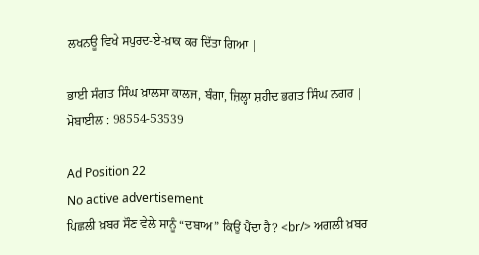ਲਖਨਊ ਵਿਖੇ ਸਪੁਰਦ-ਏ-ਖ਼ਾਕ ਕਰ ਦਿੱਤਾ ਗਿਆ |

ਭਾਈ ਸੰਗਤ ਸਿੰਘ ਖ਼ਾਲਸਾ ਕਾਲਜ, ਬੰਗਾ, ਜ਼ਿਲ੍ਹਾ ਸ਼ਹੀਦ ਭਗਤ ਸਿੰਘ ਨਗਰ |
ਮੋਬਾਈਲ : 98554-53539

Ad Position 22
No active advertisement
ਪਿਛਲੀ ਖ਼ਬਰ ਸੌਣ ਵੇਲੇ ਸਾਨੂੰ “ਦਬਾਅ” ਕਿਉਂ ਪੈਂਦਾ ਹੈ? <br/> ਅਗਲੀ ਖ਼ਬਰ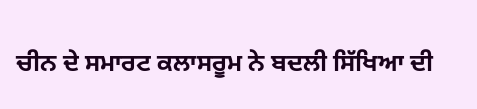ਚੀਨ ਦੇ ਸਮਾਰਟ ਕਲਾਸਰੂਮ ਨੇ ਬਦਲੀ ਸਿੱਖਿਆ ਦੀ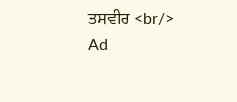ਤਸਵੀਰ <br/>
Ad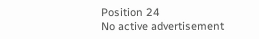Position 24
No active advertisement